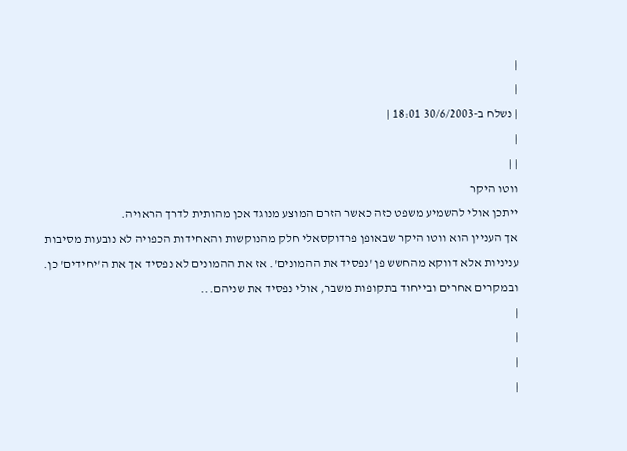|
|
| נשלח ב-30/6/2003 18:01 |
|
| |
ווטו היקר
ייתכן אולי להשמיע משפט כזה כאשר הזרם המוצע מנוגד אכן מהותית לדרך הראויה.
אך העניין הוא ווטו היקר שבאופן פרדוקסאלי חלק מהנוקשות והאחידות הכפויה לא נובעות מסיבות עניניות אלא דווקא מהחשש פן 'נפסיד את ההמונים'. אז את ההמונים לא נפסיד אך את ה'יחידים' כן. ובמקרים אחרים ובייחוד בתקופות משבר, אולי נפסיד את שניהם...
|
|
|
|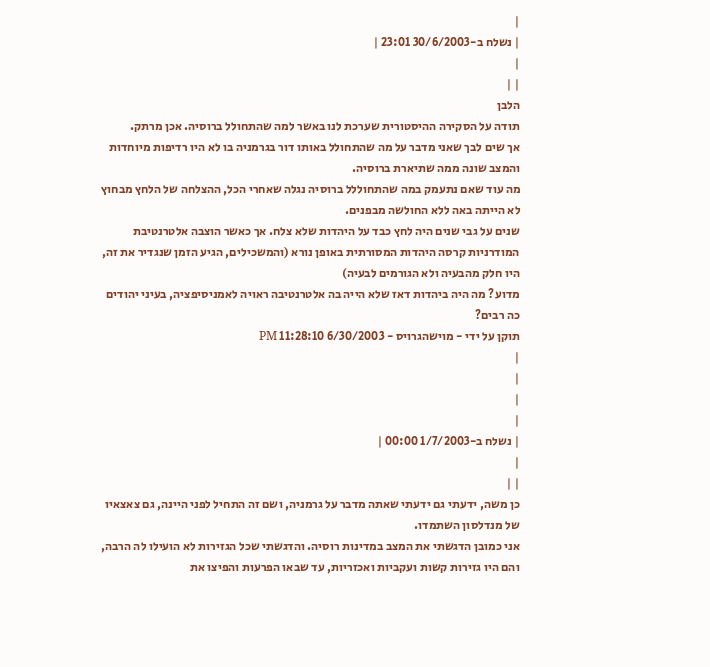|
| נשלח ב-30/6/2003 23:01 |
|
| |
הלבן
תודה על הסקירה ההיסטורית שערכת לנו באשר למה שהתחולל ברוסיה. אכן מרתק.
אך שים לבך שאני מדבר על מה שהתחולל באותו דור בגרמניה בו לא היו רדיפות מיוחדות והמצב שונה ממה שתיארת ברוסיה.
מה עוד שאם נתעמק במה שהתחוללל ברוסיה נגלה שאחרי הכל, ההצלחה של הלחץ מבחוץ לא הייתה באה ללא החולשה מבפנים.
שנים על גבי שנים היה לחץ כבד על היהדות שלא צלח. אך כאשר הוצבה אלטרנטיבת המודרניות קרסה היהדות המסורתית באופן נורא (והמשכילים, הגיע הזמן שנגדיר את זה, היו חלק מהבעיה ולא הגורמים לבעיה)
מדוע? מה היה ביהדות דאז שלא הייה בה אלטרנטיבה ראויה לאמניסיפציה, בעיני יהודים כה רבים?
תוקן על ידי - מוישהגרויס - 6/30/2003 11:28:10 PM
|
|
|
|
| נשלח ב-1/7/2003 00:00 |
|
| |
כן משה, ידעתי גם ידעתי שאתה מדבר על גרמניה, ושם זה התחיל לפני היינה, גם צאצאיו של מנדלסון השתמדו.
אני כמובן הדגשתי את המצב במדינות רוסיה. והדגשתי שכל הגזירות לא הועילו לה הרבה, והם היו גזירות קשות ועקביות ואכזריות, עד שבאו הפרעות והפיצו את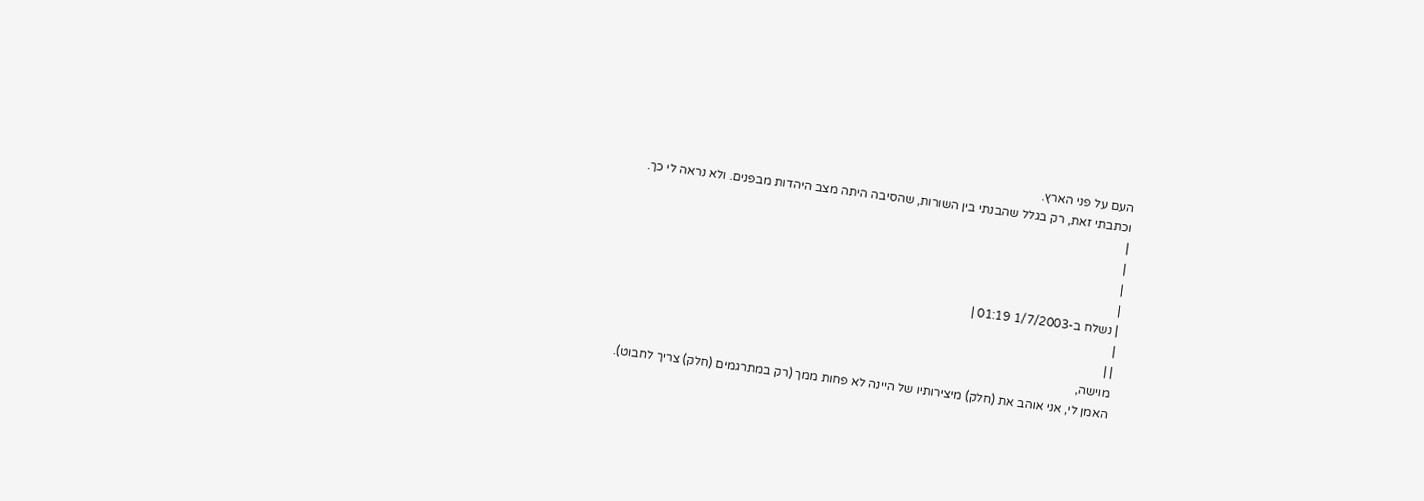העם על פני הארץ.
וכתבתי זאת, רק בגלל שהבנתי בין השורות, שהסיבה היתה מצב היהדות מבפנים. ולא נראה לי כך.
|
|
|
|
| נשלח ב-1/7/2003 01:19 |
|
| |
מוישה,
האמן לי, אני אוהב את (חלק) מיצירותיו של היינה לא פחות ממך (רק במתרגמים (חלק) צריך לחבוט).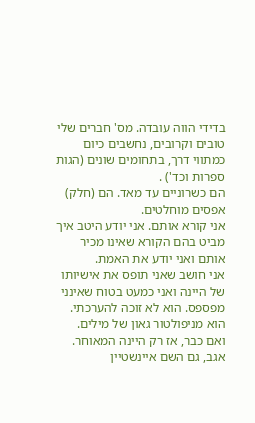בדידי הווה עובדה. מס' חברים שלי טובים וקרובים, נחשבים כיום כמתווי דרך, בתחומים שונים (הגות ספרות וכד') .
הם כשרוניים עד מאד. הם (חלק) אפסים מוחלטים.
אני קורא אותם. אני יודע היטב איך מביט בהם הקורא שאינו מכיר אותם ואני יודע את האמת.
אני חושב שאני תופס את אישיותו של היינה ואני כמעט בטוח שאינני מפספס. הוא לא זוכה להערכתי.
הוא מניפולטור גאון של מילים.
ואם כבר, אז רק היינה המאוחר.
אגב, גם השם איינשטיין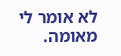לא אומר לי מאומה.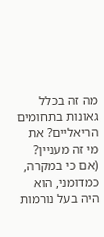מה זה בכלל גאונות בתחומים הריאליים? את מי זה מעניין? (אם כי במקרה, כמדומני, הוא היה בעל נורמות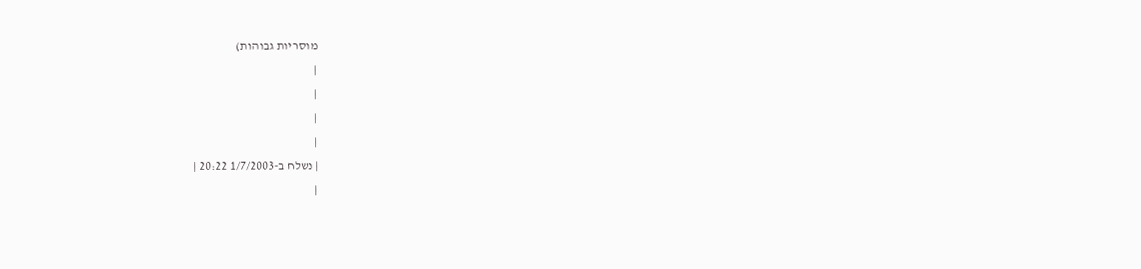מוסריות גבוהות)
|
|
|
|
| נשלח ב-1/7/2003 20:22 |
|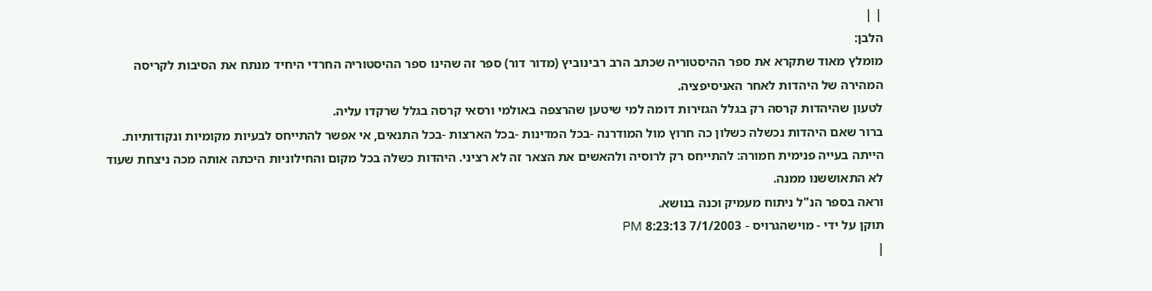| |
הלבן:
מומלץ מאוד שתקרא את ספר ההיסטוריה שכתב הרב רבינוביץ (מדור דור) ספר זה שהינו ספר ההיסטוריה החרדי היחיד מנתח את הסיבות לקריסה המהירה של היהדות לאחר האניסיפציה.
לטעון שהיהדות קרסה רק בגלל הגזירות דומה למי שיטען שהרצפה באולמי ורסאי קרסה בגלל שרקדו עליה.
ברור שאם היהדות נכשלה כשלון כה חרוץ מול המודרנה -בכל המדינות -בכל הארצות -בכל התנאים, אי אפשר להתייחס לבעיות מקומיות ונקודותיות. הייתה בעייה פנימית חמורה: להתייחס רק לרוסיה ולהאשים את הצאר זה לא רציני. היהדות כשלה בכל מקום והחילוניות היכתה אותה מכה ניצחת שעוד לא התאוששנו ממנה.
וראה בספר הנ"ל ניתוח מעמיק וכנה בנושא.
תוקן על ידי - מוישהגרויס - 7/1/2003 8:23:13 PM
|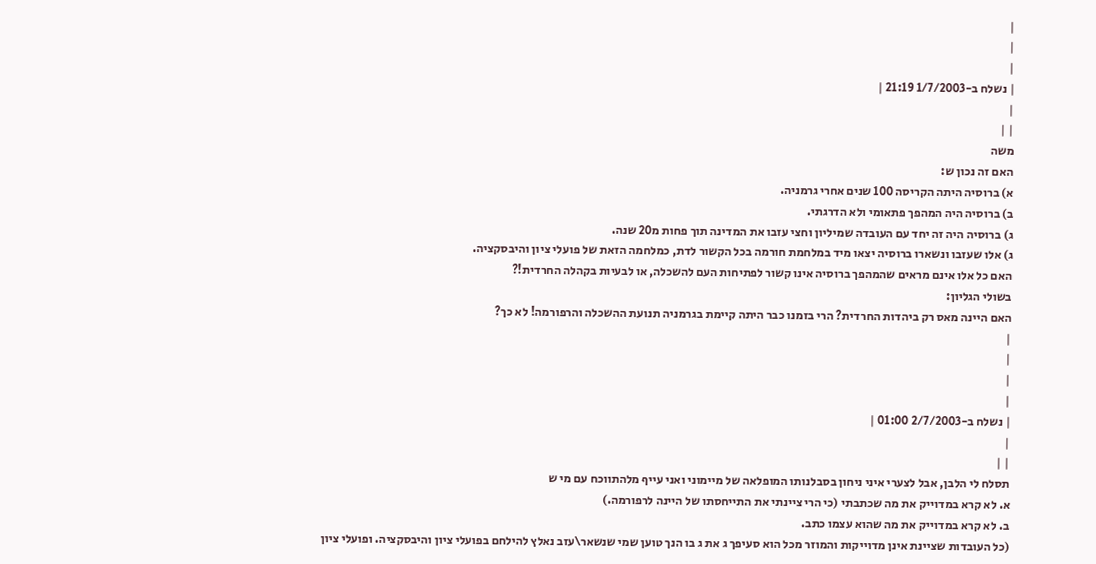|
|
|
| נשלח ב-1/7/2003 21:19 |
|
| |
משה
האם זה נכון ש:
א) ברוסיה היתה הקריסה 100 שנים אחרי גרמניה.
ב) ברוסיה היה המהפך פתאומי ולא הדרגתי.
ג) ברוסיה היה זה יחד עם העובדה שמיליון וחצי עזבו את המדינה תוך פחות מ20 שנה.
ג) אלו שעזבו ונשארו ברוסיה יצאו מיד במלחמת חורמה בכל הקשור לדת, כמלחמה הזאת של פועלי ציון והיבסקציה.
האם כל אלו אינם מראים שהמהפך ברוסיה אינו קשור לפתיחות העם להשכלה, או לבעיות בקהלה החרדית!?
בשולי הגליון:
האם היינה מאס רק ביהדות החרדית? הרי בזמנו כבר היתה קיימת בגרמניה תנועת ההשכלה והרפורמה! לא כך?
|
|
|
|
| נשלח ב-2/7/2003 01:00 |
|
| |
תסלח לי הלבן, אבל לצערי איני ניחון בסבלנותו המופלאה של מיימוני ואני עייף מלהתווכח עם מי ש
א. לא קרא במדוייק את מה שכתבתי (כי הרי ציינתי את התייחסתו של היינה לרפורמה.)
ב. לא קרא במדוייק את מה שהוא עצמו כתב.
(כל העובדות שציינת אינן מדוייקות והמוזר מכל הוא סעיפך ג את ג בו הנך טוען שמי שנשאר\עזב נאלץ להילחם בפועלי ציון והיבסקציה. ופועלי ציון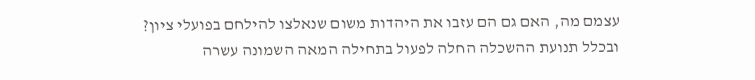עצמם מה, האם גם הם עזבו את היהדות משום שנאלצו להילחם בפועלי ציון?
ובכלל תנועת ההשכלה החלה לפעול בתחילה המאה השמונה עשרה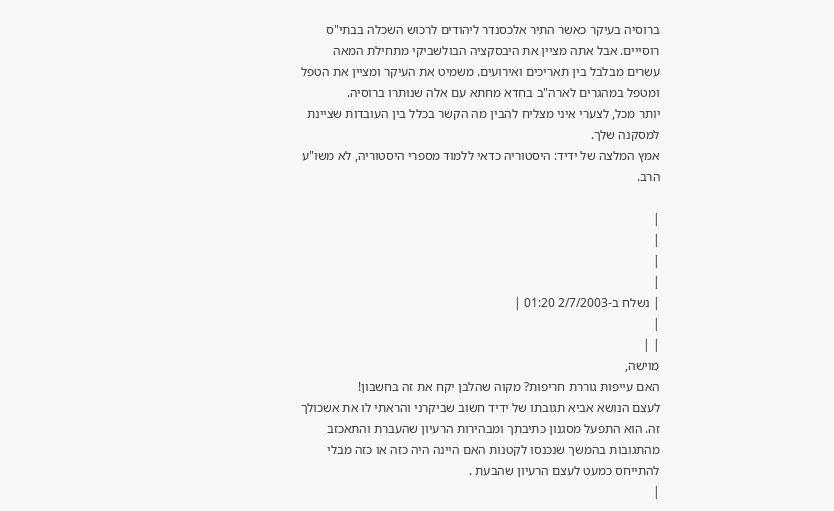ברוסיה בעיקר כאשר התיר אלכסנדר ליהודים לרכוש השכלה בבתי"ס רוסייים. אבל אתה מציין את היבסקציה הבולשביקי מתחילת המאה עשרים מבלבל בין תאריכים ואירועים. משמיט את העיקר ומציין את הטפל ומטפל במהגרים לארה"ב בחדא מחתא עם אלה שנותרו ברוסיה.
יותר מכל, לצערי איני מצליח להבין מה הקשר בכלל בין העובדות שציינת למסקנה שלך.
אמץ המלצה של ידיד: היסטוריה כדאי ללמוד מספרי היסטוריה, לא משו"ע הרב.

|
|
|
|
| נשלח ב-2/7/2003 01:20 |
|
| |
מוישה,
האם עייפות גוררת חריפות? מקוה שהלבן יקח את זה בחשבון!
לעצם הנושא אביא תגובתו של ידיד חשוב שביקרני והראתי לו את אשכולך זה. הוא התפעל מסגנון כתיבתך ומבהירות הרעיון שהעברת והתאכזב מהתגובות בהמשך שנכנסו לקטנות האם היינה היה כזה או כזה מבלי להתייחס כמעט לעצם הרעיון שהבעת .
|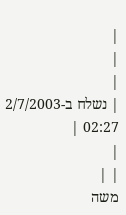|
|
|
| נשלח ב-2/7/2003 02:27 |
|
| |
משה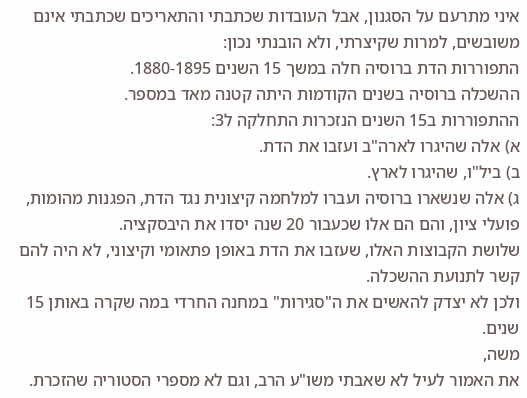איני מתרעם על הסגנון, אבל העובדות שכתבתי והתאריכים שכתבתי אינם משובשים, למרות שקיצרתי, ולא הובנתי נכון:
התפוררות הדת ברוסיה חלה במשך 15 השנים 1880-1895.
ההשכלה ברוסיה בשנים הקודמות היתה קטנה מאד במספר.
ההתפוררות ב15 השנים הנזכרות התחלקה ל3:
א) אלה שהיגרו לארה"ב ועזבו את הדת.
ב) ביל"ו, שהיגרו לארץ.
ג) אלה שנשארו ברוסיה ועברו למלחמה קיצונית נגד הדת, הפגנות מהומות, פועלי ציון, והם הם אלו שכעבור 20 שנה יסדו את היבסקציה.
שלושת הקבוצות האלו, שעזבו את הדת באופן פתאומי וקיצוני, לא היה להם קשר לתנועת ההשכלה.
ולכן לא יצדק להאשים את ה"סגירות" במחנה החרדי במה שקרה באותן 15 שנים.
משה,
את האמור לעיל לא שאבתי משו"ע הרב, וגם לא מספרי הסטוריה שהזכרת.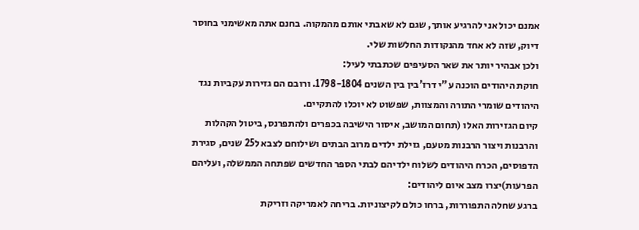אמנם יכול אני להרגיע אותך, שגם לא שאבתי אותם מהמקוה. בחנם אתה מאשימני בחוסר דיוק, שזה לא אחד מהנקודות החלשות שלי.
ולכן אבהיר יותר את שאר הסעיפים שכתבתי לעיל:
חוקת היהודים הוכנה ע"י דרז'בין בין השנים 1798-1804. ורובם הם גזירות עקביות נגד היהודים שומרי התורה והמצוות, שפשוט לא יוכלו להתקיים.
קיום הגזירות האלו (תחום המושב, איסור הישיבה בכפרים ולהתפרנס, ביטול הקהלות והרבנות ויצור הרבנות מטעם, גזילת ילדים מרוב הבתים ושילוחם לצבא ל25 שנים, סגירת הדפוסים, הכרח היהודים לשלוח ילדיהם לבתי הספר החדשים שפתחה הממשלה, ועליהם הפרעות)יצרו מצב איום ליהודים:
ברגע שחלה התפוררות, ברחו כולם לקיצוניות. בריחה לאמריקה וזריקת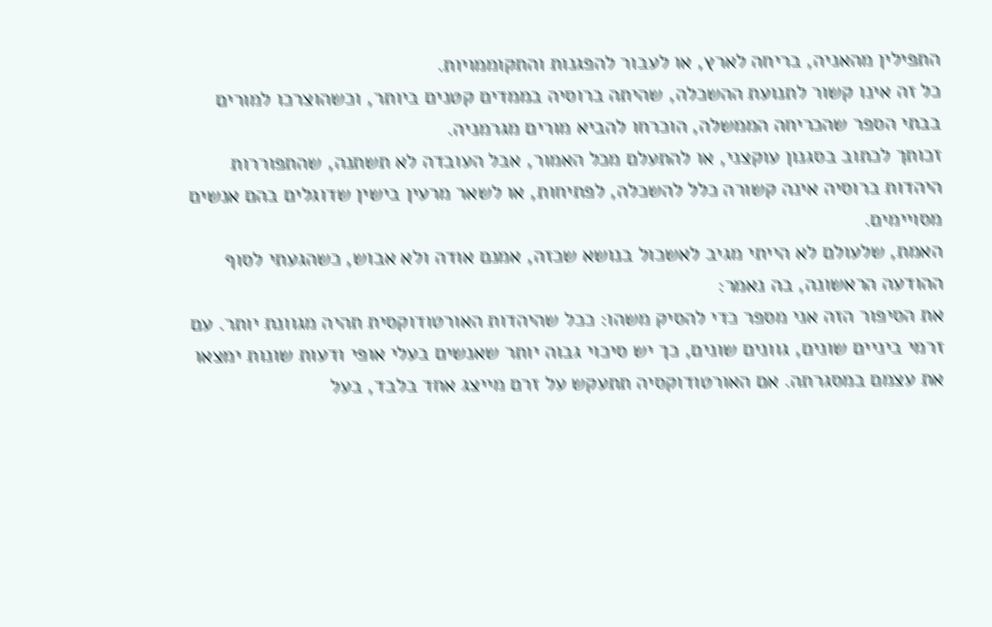התפילין מהאניה, בריחה לארץ, או לעבור להפגנות והתקוממויות.
כל זה אינו קשור לתנועת ההשכלה, שהיתה ברוסיה בממדים קטנים ביותר, וכשהוצרכו למורים בבתי הספר שהכריחה הממשלה, הוכרחו להביא מורים מגרמניה.
זכותך לכתוב בסגנון עוקצני, או להתעלם מכל האמור, אבל העובדה לא תשתנה, שהתפוררות היהדות ברוסיה אינה קשורה כלל להשכלה, לפתיחות, או לשאר מרעין בישין שדוגלים בהם אנשים מסויימים.
האמת, שלעולם לא הייתי מגיב לאשכול בנושא שכזה, אמנם אודה ולא אבוש, כשהגעתי לסוף ההודעה הראשונה, בה נאמר:
את הסיפור הזה אני מספר כדי להסיק משהו: ככל שהיהדות האורטודוקסית תהיה מגוונת יותר. עם זרמי ביניים שונים, גוונים שונים, כך יש סיכוי גבוה יותר שאנשים בעלי אופי ודעות שונות ימצאו את עצמם במסגרתה. אם האורטודוקסיה תתעקש על זרם מייצג אחד בלבד, בעל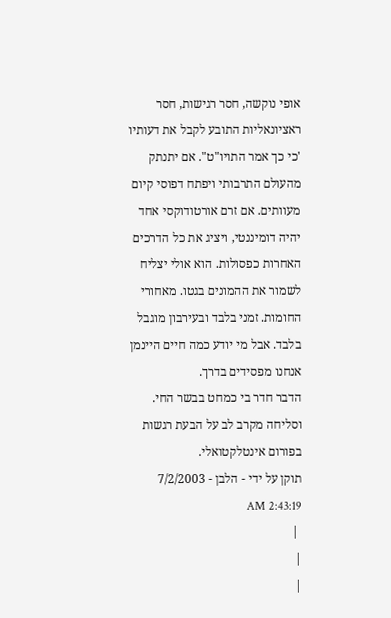אופי נוקשה, חסר רגישות, חסר ראציונאליות התובע לקבל את דעותיו 'כי כך אמר התויו"ט". אם יתנתק מהעולם התרבותי ויפתח דפוסי קיום מעוותים. אם זרם אורטודוקסי אחד יהיה דומיננטי, ויציג את כל הדרכים האחרות כפסולות. הוא אולי יצליח לשמור את ההמונים בגטו. מאחורי החומות. זמני בלבד ובעירבון מוגבל בלבד. אבל מי יודע כמה חיים היינמן אנחנו מפסידים בדרך.
הדבר חדר בי כמחט בבשר החי. וסליחה מקרב לב על הבעת רגשות בפורום אינטלקטואלי.
תוקן על ידי - הלבן - 7/2/2003 2:43:19 AM
 |
|
|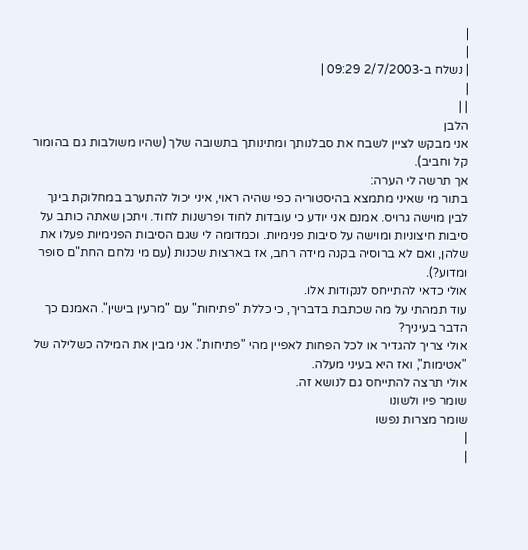|
|
| נשלח ב-2/7/2003 09:29 |
|
| |
הלבן
אני מבקש לציין לשבח את סבלנותך ומתינותך בתשובה שלך (שהיו משולבות גם בהומור קל וחביב).
אך תרשה לי הערה:
בתור מי שאיני מתמצא בהיסטוריה כפי שהיה ראוי, איני יכול להתערב במחלוקת בינך לבין מוישה גרויס. אמנם אני יודע כי עובדות לחוד ופרשנות לחוד. ויתכן שאתה כותב על סיבות חיצוניות ומוישה על סיבות פנימיות. וכמדומה לי שגם הסיבות הפנימיות פעלו את שלהן, ואם לא ברוסיה בקנה מידה רחב, אז בארצות שכנות (עם מי נלחם החת"ם סופר ומדוע?).
אולי כדאי להתייחס לנקודות אלו.
עוד תמהתי על מה שכתבת בדבריך, כי כללת "פתיחות" עם "מרעין בישין". האמנם כך הדבר בעיניך?
אולי צריך להגדיר או לכל הפחות לאפיין מהי "פתיחות". אני מבין את המילה כשלילה של "אטימות", ואז היא בעיני מעלה.
אולי תרצה להתייחס גם לנושא זה.
שומר פיו ולשונו
שומר מצרות נפשו
|
|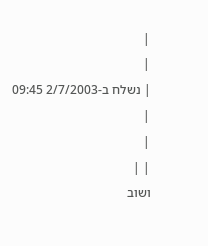|
|
| נשלח ב-2/7/2003 09:45 |
|
| |
ושוב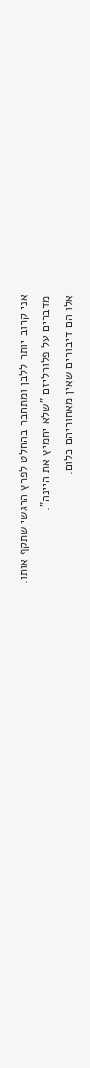אני קרוב יותר ללבן ומתחבר בהחלט לפרץ הרגשי שתקף אותו.
מדברים על פלורליזם "שלא יחמיץ את היינה".
אלו הם דיבורים שאין מאחוריהם כלום.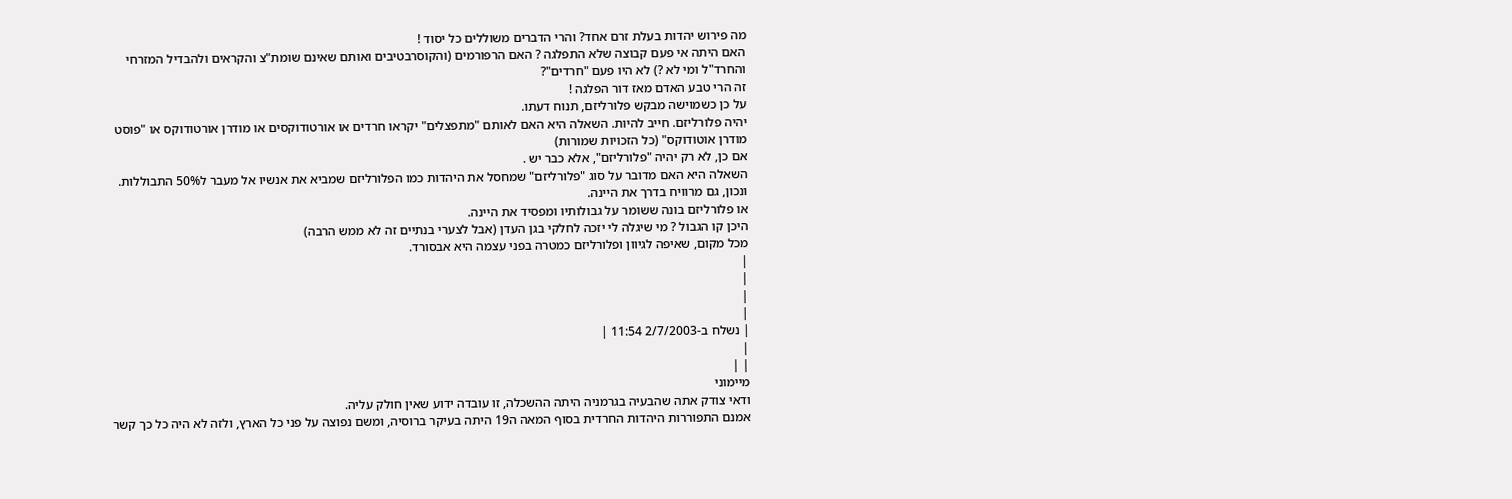מה פירוש יהדות בעלת זרם אחד? והרי הדברים משוללים כל יסוד !
האם היתה אי פעם קבוצה שלא התפלגה ? האם הרפורמים (והקוסרבטיבים ואותם שאינם שומת"צ והקראים ולהבדיל המזרחי והחרד"ל ומי לא ?) לא היו פעם "חרדים"?
זה הרי טבע האדם מאז דור הפלגה !
על כן כשמוישה מבקש פלורליזם, תנוח דעתו.
יהיה פלורליזם. חייב להיות. השאלה היא האם לאותם "מתפצלים" יקראו חרדים או אורטודוקסים או מודרן אורטודוקס או "פוסט מודרן אוטודוקס" (כל הזכויות שמורות)
אם כן, לא רק יהיה "פלורליזם", אלא כבר יש .
השאלה היא האם מדובר על סוג "פלורליזם" שמחסל את היהדות כמו הפלורליזם שמביא את אנשיו אל מעבר ל50% התבוללות. ונכון, גם מרוויח בדרך את היינה.
או פלורליזם בונה ששומר על גבולותיו ומפסיד את היינה.
היכן קו הגבול ? מי שיגלה לי יזכה לחלקי בגן העדן (אבל לצערי בנתיים זה לא ממש הרבה)
מכל מקום, שאיפה לגיוון ופלורליזם כמטרה בפני עצמה היא אבסורד.
|
|
|
|
| נשלח ב-2/7/2003 11:54 |
|
| |
מיימוני
ודאי צודק אתה שהבעיה בגרמניה היתה ההשכלה, זו עובדה ידוע שאין חולק עליה.
אמנם התפוררות היהדות החרדית בסוף המאה ה19 היתה בעיקר ברוסיה, ומשם נפוצה על פני כל הארץ, ולזה לא היה כל כך קשר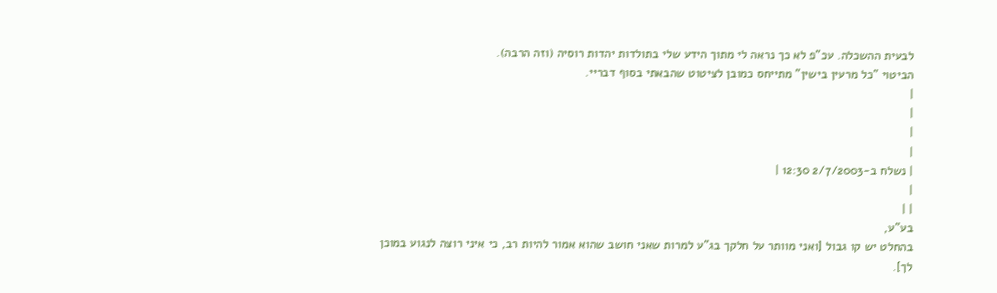לבעית ההשכלה. עכ"פ לא כך נראה לי מתוך הידע שלי בתולדות יהדות רוסיה (וזה הרבה).
הביטוי "כל מרעין בישין" מתייחס כמובן לציטוט שהבאתי בסוף דבריי.
|
|
|
|
| נשלח ב-2/7/2003 12:30 |
|
| |
בע"ע,
בהחלט יש קו גבול [ואני מוותר על חלקך בג"ע למרות שאני חושב שהוא אמור להיות רב, כי איני רוצה לנגוע במוכן לך].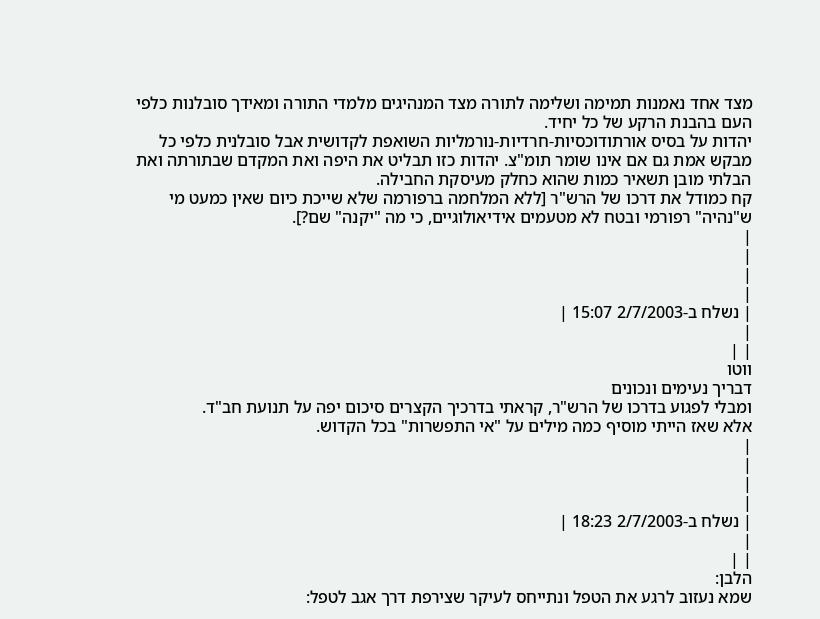מצד אחד נאמנות תמימה ושלימה לתורה מצד המנהיגים מלמדי התורה ומאידך סובלנות כלפי העם בהבנת הרקע של כל יחיד.
יהדות על בסיס אורתודוכסיות-חרדיות-נורמליות השואפת לקדושית אבל סובלנית כלפי כל מבקש אמת גם אם אינו שומר תומ"צ. יהדות כזו תבליט את היפה ואת המקדם שבתורתה ואת הבלתי מובן תשאיר כמות שהוא כחלק מעיסקת החבילה.
קח כמודל את דרכו של הרש"ר [ללא המלחמה ברפורמה שלא שייכת כיום שאין כמעט מי ש"נהיה" רפורמי ובטח לא מטעמים אידיאולוגיים, כי מה "יקנה" שם?].
|
|
|
|
| נשלח ב-2/7/2003 15:07 |
|
| |
ווטו
דבריך נעימים ונכונים
ומבלי לפגוע בדרכו של הרש"ר, קראתי בדרכיך הקצרים סיכום יפה על תנועת חב"ד.
אלא שאז הייתי מוסיף כמה מילים על "אי התפשרות" בכל הקדוש.
|
|
|
|
| נשלח ב-2/7/2003 18:23 |
|
| |
הלבן:
שמא נעזוב לרגע את הטפל ונתייחס לעיקר שצירפת דרך אגב לטפל: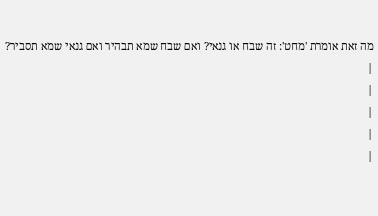מה זאת אומרת 'מחט': זה שבח או גנאי? ואם שבח שמא תבהיר ואם גנאי שמא תסביר?
|
|
|
|
|